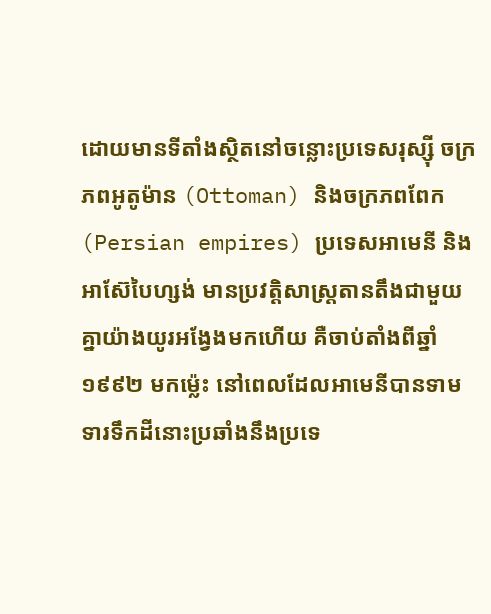ដោយមានទីតាំងស្ថិតនៅចន្លោះប្រទេសរុស្ស៊ី ចក្រភពអូតូម៉ាន (Ottoman) និងចក្រភពពែក (Persian empires) ប្រទេសអាមេនី និងអាស៊ែបៃហ្សង់ មានប្រវត្តិសាស្ត្រតានតឹងជាមួយគ្នាយ៉ាងយូរអង្វែងមកហើយ គឺចាប់តាំងពីឆ្នាំ១៩៩២ មកម្ល៉េះ នៅពេលដែលអាមេនីបានទាមទារទឹកដីនោះប្រឆាំងនឹងប្រទេ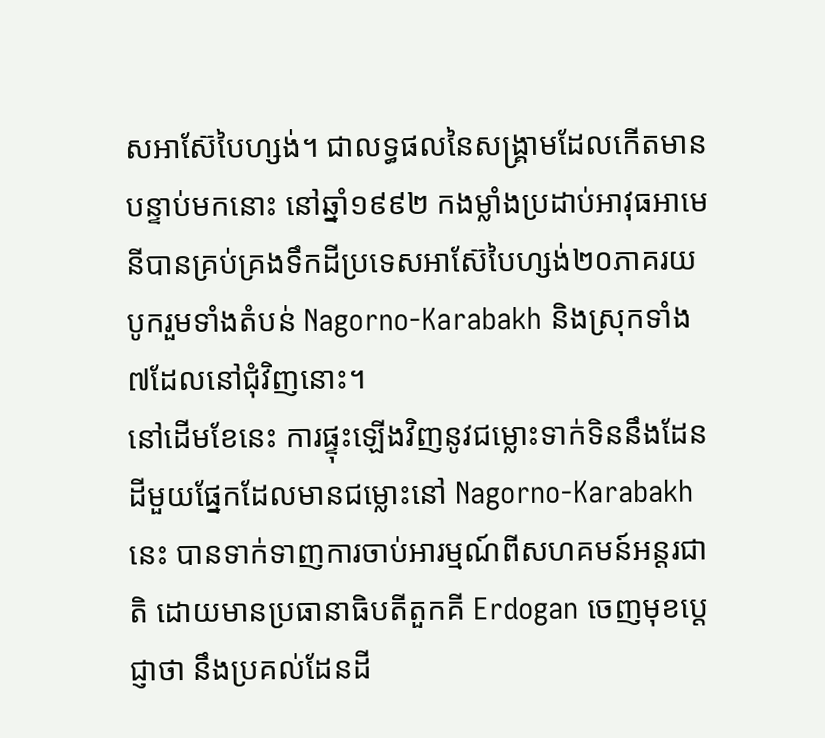សអាស៊ែបៃហ្សង់។ ជាលទ្ធផលនៃសង្គ្រាមដែលកើតមានបន្ទាប់មកនោះ នៅឆ្នាំ១៩៩២ កងម្លាំងប្រដាប់អាវុធអាមេនីបានគ្រប់គ្រងទឹកដីប្រទេសអាស៊ែបៃហ្សង់២០ភាគរយ បូករួមទាំងតំបន់ Nagorno-Karabakh និងស្រុកទាំង៧ដែលនៅជុំវិញនោះ។
នៅដើមខែនេះ ការផ្ទុះឡើងវិញនូវជម្លោះទាក់ទិននឹងដែនដីមួយផ្នែកដែលមានជម្លោះនៅ Nagorno-Karabakh នេះ បានទាក់ទាញការចាប់អារម្មណ៍ពីសហគមន៍អន្តរជាតិ ដោយមានប្រធានាធិបតីតួកគី Erdogan ចេញមុខប្ដេជ្ញាថា នឹងប្រគល់ដែនដី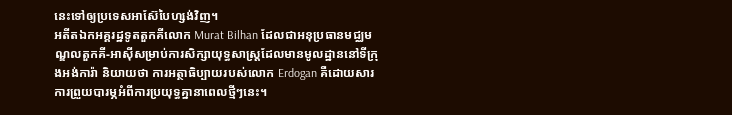នេះទៅឲ្យប្រទេសអាស៊ែបៃហ្សង់វិញ។
អតីតឯកអគ្គរដ្ឋទូតតួកគីលោក Murat Bilhan ដែលជាអនុប្រធានមជ្ឈមណ្ឌលតួកគី-អាស៊ីសម្រាប់ការសិក្សាយុទ្ធសាស្ត្រដែលមានមូលដ្ឋាននៅទីក្រុងអង់ការ៉ា និយាយថា ការអត្ថាធិប្បាយរបស់លោក Erdogan គឺដោយសារការព្រួយបារម្ភអំពីការប្រយុទ្ធគ្នានាពេលថ្មីៗនេះ។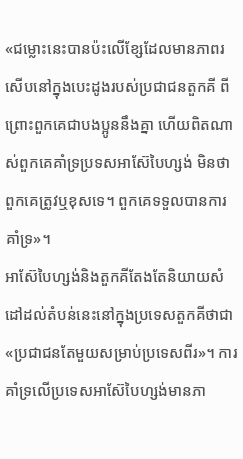«ជម្លោះនេះបានប៉ះលើខ្សែដែលមានភាពរសើបនៅក្នុងបេះដូងរបស់ប្រជាជនតួកគី ពីព្រោះពួកគេជាបងប្អូននឹងគ្នា ហើយពិតណាស់ពួកគេគាំទ្រប្រទសអាស៊ែបៃហ្សង់ មិនថាពួកគេត្រូវឬខុសទេ។ ពួកគេទទួលបានការគាំទ្រ»។
អាស៊ែបៃហ្សង់និងតួកគីតែងតែនិយាយសំដៅដល់តំបន់នេះនៅក្នុងប្រទេសតួកគីថាជា «ប្រជាជនតែមួយសម្រាប់ប្រទេសពីរ»។ ការគាំទ្រលើប្រទេសអាស៊ែបៃហ្សង់មានភា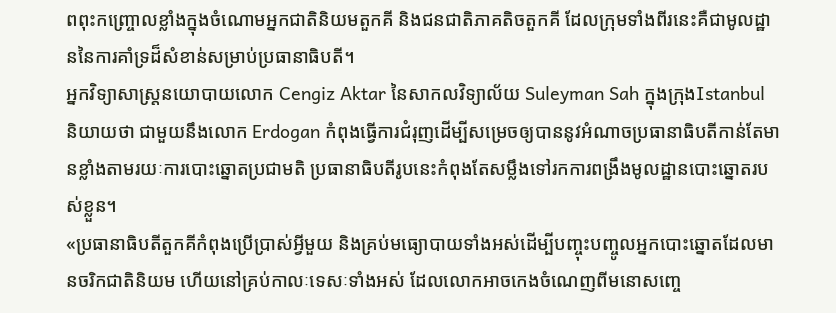ពពុះកញ្ច្រោលខ្លាំងក្នុងចំណោមអ្នកជាតិនិយមតួកគី និងជនជាតិភាគតិចតួកគី ដែលក្រុមទាំងពីរនេះគឺជាមូលដ្ឋាននៃការគាំទ្រដ៏សំខាន់សម្រាប់ប្រធានាធិបតី។
អ្នកវិទ្យាសាស្ត្រនយោបាយលោក Cengiz Aktar នៃសាកលវិទ្យាល័យ Suleyman Sah ក្នុងក្រុងIstanbul និយាយថា ជាមួយនឹងលោក Erdogan កំពុងធ្វើការជំរុញដើម្បីសម្រេចឲ្យបាននូវអំណាចប្រធានាធិបតីកាន់តែមានខ្លាំងតាមរយៈការបោះឆ្នោតប្រជាមតិ ប្រធានាធិបតីរូបនេះកំពុងតែសម្លឹងទៅរកការពង្រឹងមូលដ្ឋានបោះឆ្នោតរបស់ខ្លួន។
«ប្រធានាធិបតីតួកគីកំពុងប្រើប្រាស់អ្វីមួយ និងគ្រប់មធ្យោបាយទាំងអស់ដើម្បីបញ្ចុះបញ្ចូលអ្នកបោះឆ្នោតដែលមានចរិកជាតិនិយម ហើយនៅគ្រប់កាលៈទេសៈទាំងអស់ ដែលលោកអាចកេងចំណេញពីមនោសញ្ចេ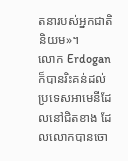តនារបស់អ្នកជាតិនិយម»។
លោក Erdogan ក៏បានរិះគន់ដល់ប្រទេសអាមេនីដែលនៅជិតខាង ដែលលោកបានចោ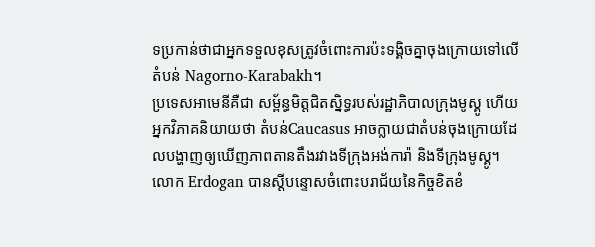ទប្រកាន់ថាជាអ្នកទទួលខុសត្រូវចំពោះការប៉ះទង្គិចគ្នាចុងក្រោយទៅលើតំបន់ Nagorno-Karabakh។
ប្រទេសអាមេនីគឺជា សម្ព័ន្ធមិត្តជិតស្និទ្ធរបស់រដ្ឋាភិបាលក្រុងមូស្គូ ហើយអ្នកវិភាគនិយាយថា តំបន់Caucasus អាចក្លាយជាតំបន់ចុងក្រោយដែលបង្ហាញឲ្យឃើញភាពតានតឹងរវាងទីក្រុងអង់ការ៉ា និងទីក្រុងមូស្គូ។
លោក Erdogan បានស្តីបន្ទោសចំពោះបរាជ័យនៃកិច្ចខិតខំ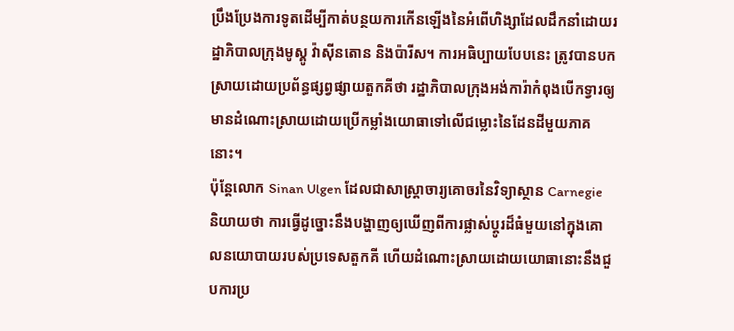ប្រឹងប្រែងការទូតដើម្បីកាត់បន្ថយការកើនឡើងនៃអំពើហិង្សាដែលដឹកនាំដោយរដ្ឋាភិបាលក្រុងមូស្គូ វ៉ាស៊ីនតោន និងប៉ារីស។ ការអធិប្បាយបែបនេះ ត្រូវបានបកស្រាយដោយប្រព័ន្ធផ្សព្វផ្សាយតួកគីថា រដ្ឋាភិបាលក្រុងអង់ការ៉ាកំពុងបើកទ្វារឲ្យមានដំណោះស្រាយដោយប្រើកម្លាំងយោធាទៅលើជម្លោះនៃដែនដីមួយភាគនោះ។
ប៉ុន្តែលោក Sinan Ulgen ដែលជាសាស្ត្រាចារ្យគោចរនៃវិទ្យាស្ថាន Carnegie និយាយថា ការធ្វើដូច្នោះនឹងបង្ហាញឲ្យឃើញពីការផ្លាស់ប្តូរដ៏ធំមួយនៅក្នុងគោលនយោបាយរបស់ប្រទេសតួកគី ហើយដំណោះស្រាយដោយយោធានោះនឹងជួបការប្រ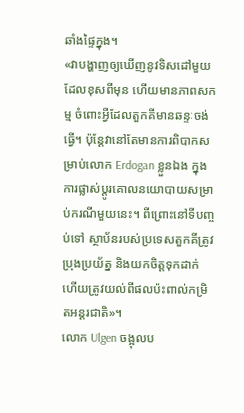ឆាំងផ្ទៃក្នុង។
«វាបង្ហាញឲ្យឃើញនូវទិសដៅមួយដែលខុសពីមុន ហើយមានភាពសកម្ម ចំពោះអ្វីដែលតួកគីមានឆន្ទៈចង់ធ្វើ។ ប៉ុន្តែវានៅតែមានការពិបាកសម្រាប់លោក Erdogan ខ្លួនឯង ក្នុងការផ្លាស់ប្តូរគោលនយោបាយសម្រាប់ករណីមួយនេះ។ ពីព្រោះនៅទីបញ្ចប់ទៅ ស្ថាប័នរបស់ប្រទេសតួកគីត្រូវប្រុងប្រយ័ត្ន និងយកចិត្តទុកដាក់ ហើយត្រូវយល់ពីផលប៉ះពាល់កម្រិតអន្តរជាតិ»។
លោក Ulgen ចង្អុលប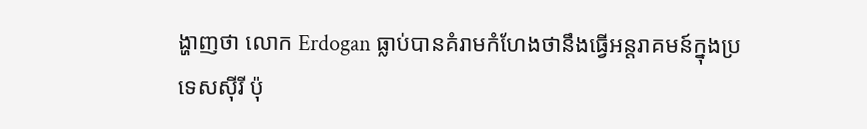ង្ហាញថា លោក Erdogan ធ្លាប់បានគំរាមកំហែងថានឹងធ្វើអន្តរាគមន៍ក្នុងប្រទេសស៊ីរី ប៉ុ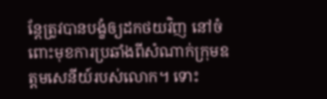ន្តែត្រូវបានបង្ខំឲ្យដកថយវិញ នៅចំពោះមុខការប្រឆាំងពីសំណាក់ក្រុមឧត្តមសេនីយ៍របស់លោក។ ទោះ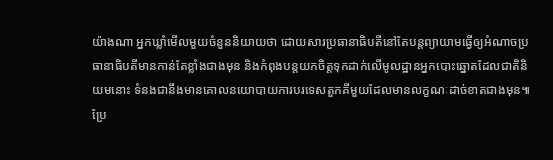យ៉ាងណា អ្នកឃ្លាំមើលមួយចំនួននិយាយថា ដោយសារប្រធានាធិបតីនៅតែបន្តព្យាយាមធ្វើឲ្យអំណាចប្រធានាធិបតីមានកាន់តែខ្លាំងជាងមុន និងកំពុងបន្តយកចិត្តទុកដាក់លើមូលដ្ឋានអ្នកបោះឆ្នោតដែលជាតិនិយមនោះ ទំនងជានឹងមានគោលនយោបាយការបរទេសតួកគីមួយដែលមានលក្ខណៈដាច់ខាតជាងមុន៕
ប្រែ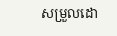សម្រួលដោ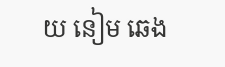យ នៀម ឆេង